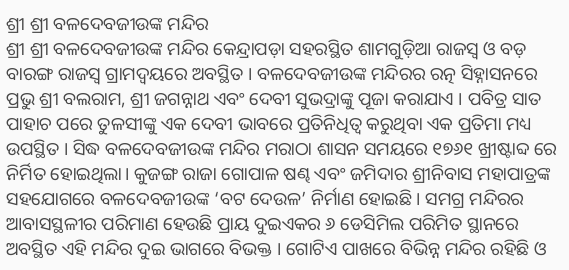ଶ୍ରୀ ଶ୍ରୀ ବଳଦେବଜୀଉଙ୍କ ମନ୍ଦିର
ଶ୍ରୀ ଶ୍ରୀ ବଳଦେବଜୀଉଙ୍କ ମନ୍ଦିର କେନ୍ଦ୍ରାପଡ଼ା ସହରସ୍ଥିତ ଶାମଗୁଡ଼ିଆ ରାଜସ୍ୱ ଓ ବଡ଼ ବାରଙ୍ଗ ରାଜସ୍ୱ ଗ୍ରାମଦ୍ୱୟରେ ଅବସ୍ଥିତ । ବଳଦେବଜୀଉଙ୍କ ମନ୍ଦିରର ରତ୍ନ ସିହ୍ନାସନରେ ପ୍ରଭୁ ଶ୍ରୀ ବଲରାମ, ଶ୍ରୀ ଜଗନ୍ନାଥ ଏବଂ ଦେବୀ ସୁଭଦ୍ରାଙ୍କୁ ପୂଜା କରାଯାଏ । ପବିତ୍ର ସାତ ପାହାଚ ପରେ ତୁଳସୀଙ୍କୁ ଏକ ଦେବୀ ଭାବରେ ପ୍ରତିନିଧିତ୍ୱ କରୁଥିବା ଏକ ପ୍ରତିମା ମଧ୍ୟ ଉପସ୍ଥିତ । ସିଦ୍ଧ ବଳଦେବଜୀଉଙ୍କ ମନ୍ଦିର ମରାଠା ଶାସନ ସମୟରେ ୧୭୬୧ ଖ୍ରୀଷ୍ଟାବ୍ଦ ରେ ନିର୍ମିତ ହୋଇଥିଲା। କୁଜଙ୍ଗ ରାଜା ଗୋପାଳ ଷଣ୍ଢ ଏବଂ ଜମିଦାର ଶ୍ରୀନିବାସ ମହାପାତ୍ରଙ୍କ ସହଯୋଗରେ ବଳଦେବଜୀଉଙ୍କ ‘ବଟ ଦେଉଳ’ ନିର୍ମାଣ ହୋଇଛି । ସମଗ୍ର ମନ୍ଦିରର ଆବାସସ୍ଥଳୀର ପରିମାଣ ହେଉଛି ପ୍ରାୟ ଦୁଇଏକର ୬ ଡେସିମିଲ ପରିମିତ ସ୍ଥାନରେ ଅବସ୍ଥିତ ଏହି ମନ୍ଦିର ଦୁଇ ଭାଗରେ ବିଭକ୍ତ । ଗୋଟିଏ ପାଖରେ ବିଭିନ୍ନ ମନ୍ଦିର ରହିଛି ଓ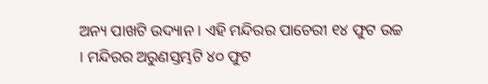ଅନ୍ୟ ପାଖଟି ଉଦ୍ୟାନ । ଏହି ମନ୍ଦିରର ପାଚେରୀ ୧୪ ଫୁଟ ଉଚ୍ଚ । ମନ୍ଦିରର ଅରୁଣସ୍ତମ୍ଭଟି ୪୦ ଫୁଟ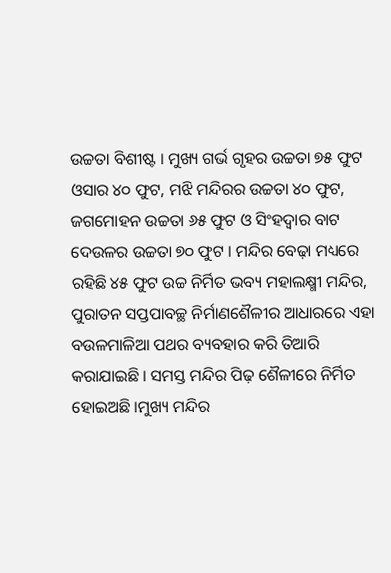ଉଚ୍ଚତା ବିଶୀଷ୍ଟ । ମୁଖ୍ୟ ଗର୍ଭ ଗୃହର ଉଚ୍ଚତା ୭୫ ଫୁଟ ଓସାର ୪୦ ଫୁଟ, ମଝି ମନ୍ଦିରର ଉଚ୍ଚତା ୪୦ ଫୁଟ, ଜଗମୋହନ ଉଚ୍ଚତା ୬୫ ଫୁଟ ଓ ସିଂହଦ୍ୱାର ବାଟ ଦେଉଳର ଉଚ୍ଚତା ୭୦ ଫୁଟ । ମନ୍ଦିର ବେଢ଼ା ମଧ୍ୟରେ ରହିଛି ୪୫ ଫୁଟ ଉଚ୍ଚ ନିର୍ମିତ ଭବ୍ୟ ମହାଲକ୍ଷ୍ମୀ ମନ୍ଦିର, ପୁରାତନ ସପ୍ତପାବଚ୍ଛ ନିର୍ମାଣଶୈଳୀର ଆଧାରରେ ଏହା ବଉଳମାଳିଆ ପଥର ବ୍ୟବହାର କରି ତିଆରି କରାଯାଇଛି । ସମସ୍ତ ମନ୍ଦିର ପିଢ଼ ଶୈଳୀରେ ନିର୍ମିତ ହୋଇଅଛି ।ମୁଖ୍ୟ ମନ୍ଦିର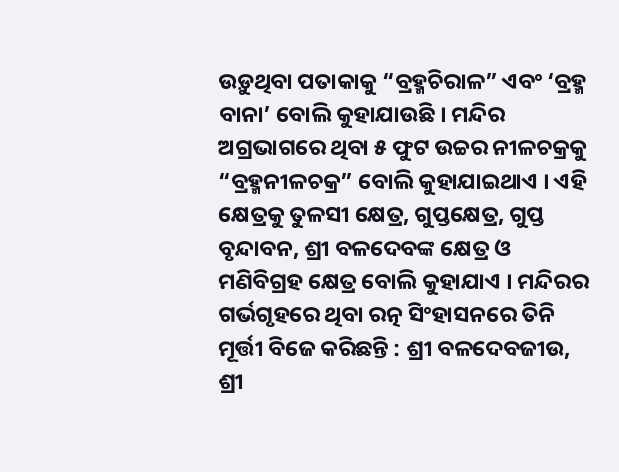ଉଡ଼ୁଥିବା ପତାକାକୁ “ବ୍ରହ୍ମଚିରାଳ” ଏବଂ ‘ବ୍ରହ୍ମ ବାନା’ ବୋଲି କୁହାଯାଉଛି । ମନ୍ଦିର ଅଗ୍ରଭାଗରେ ଥିବା ୫ ଫୁଟ ଉଚ୍ଚର ନୀଳଚକ୍ରକୁ “ବ୍ରହ୍ମନୀଳଚକ୍ର” ବୋଲି କୁହାଯାଇଥାଏ । ଏହି କ୍ଷେତ୍ରକୁ ତୁଳସୀ କ୍ଷେତ୍ର, ଗୁପ୍ତକ୍ଷେତ୍ର, ଗୁପ୍ତ ବୃନ୍ଦାବନ, ଶ୍ରୀ ବଳଦେବଙ୍କ କ୍ଷେତ୍ର ଓ ମଣିବିଗ୍ରହ କ୍ଷେତ୍ର ବୋଲି କୁହାଯାଏ । ମନ୍ଦିରର ଗର୍ଭଗୃହରେ ଥିବା ରତ୍ନ ସିଂହାସନରେ ତିନି ମୂର୍ତ୍ତୀ ବିଜେ କରିଛନ୍ତି : ଶ୍ରୀ ବଳଦେବଜୀଉ, ଶ୍ରୀ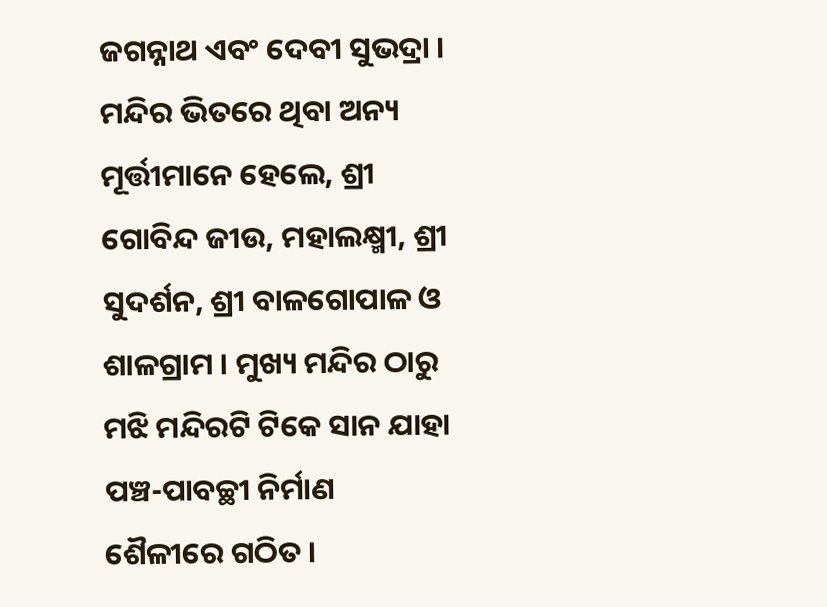ଜଗନ୍ନାଥ ଏବଂ ଦେବୀ ସୁଭଦ୍ରା । ମନ୍ଦିର ଭିତରେ ଥିବା ଅନ୍ୟ ମୂର୍ତ୍ତୀମାନେ ହେଲେ, ଶ୍ରୀ ଗୋବିନ୍ଦ ଜୀଉ, ମହାଲକ୍ଷ୍ମୀ, ଶ୍ରୀ ସୁଦର୍ଶନ, ଶ୍ରୀ ବାଳଗୋପାଳ ଓ ଶାଳଗ୍ରାମ । ମୁଖ୍ୟ ମନ୍ଦିର ଠାରୁ ମଝି ମନ୍ଦିରଟି ଟିକେ ସାନ ଯାହା ପଞ୍ଚ-ପାବଚ୍ଛୀ ନିର୍ମାଣ ଶୈଳୀରେ ଗଠିତ ।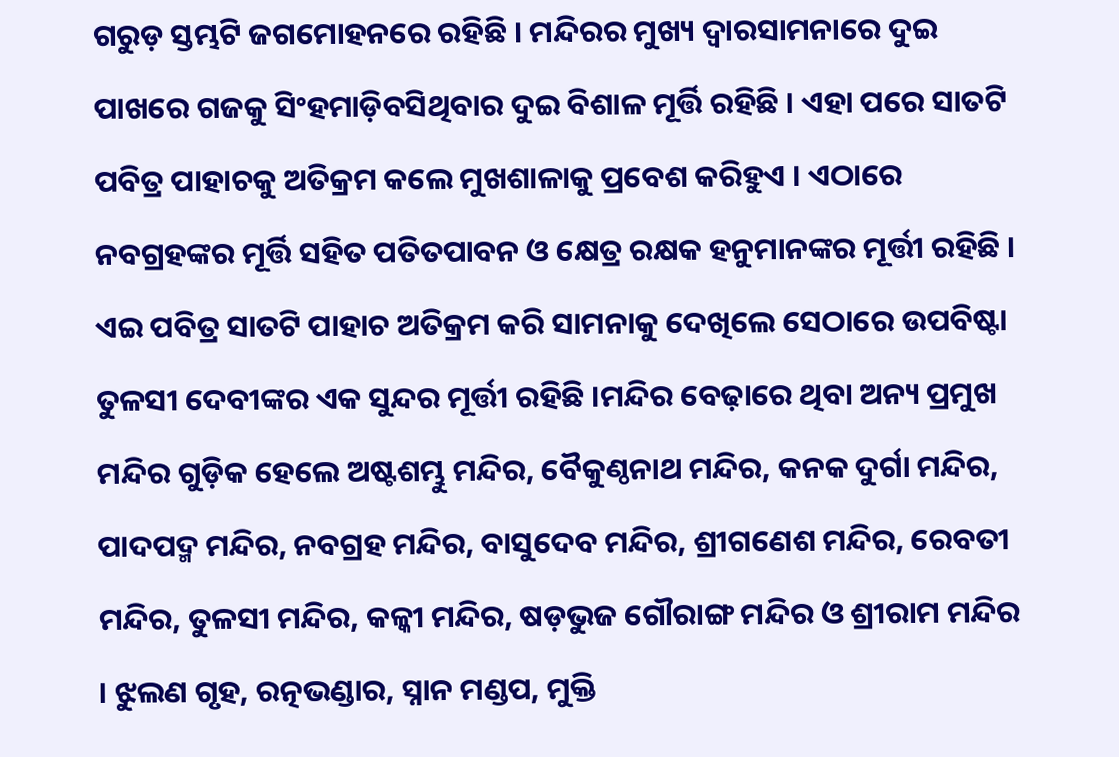ଗରୁଡ଼ ସ୍ତମ୍ଭଟି ଜଗମୋହନରେ ରହିଛି । ମନ୍ଦିରର ମୁଖ୍ୟ ଦ୍ୱାରସାମନାରେ ଦୁଇ ପାଖରେ ଗଜକୁ ସିଂହମାଡ଼ିବସିଥିବାର ଦୁଇ ବିଶାଳ ମୂର୍ତ୍ତି ରହିଛି । ଏହା ପରେ ସାତଟି ପବିତ୍ର ପାହାଚକୁ ଅତିକ୍ରମ କଲେ ମୁଖଶାଳାକୁ ପ୍ରବେଶ କରିହୁଏ । ଏଠାରେ ନବଗ୍ରହଙ୍କର ମୂର୍ତ୍ତି ସହିତ ପତିତପାବନ ଓ କ୍ଷେତ୍ର ରକ୍ଷକ ହନୁମାନଙ୍କର ମୂର୍ତ୍ତୀ ରହିଛି । ଏଇ ପବିତ୍ର ସାତଟି ପାହାଚ ଅତିକ୍ରମ କରି ସାମନାକୁ ଦେଖିଲେ ସେଠାରେ ଉପବିଷ୍ଟା ତୁଳସୀ ଦେବୀଙ୍କର ଏକ ସୁନ୍ଦର ମୂର୍ତ୍ତୀ ରହିଛି ।ମନ୍ଦିର ବେଢ଼ାରେ ଥିବା ଅନ୍ୟ ପ୍ରମୁଖ ମନ୍ଦିର ଗୁଡ଼ିକ ହେଲେ ଅଷ୍ଟଶମ୍ଭୁ ମନ୍ଦିର, ବୈକୁଣ୍ଠନାଥ ମନ୍ଦିର, କନକ ଦୁର୍ଗା ମନ୍ଦିର, ପାଦପଦ୍ମ ମନ୍ଦିର, ନବଗ୍ରହ ମନ୍ଦିର, ବାସୁଦେବ ମନ୍ଦିର, ଶ୍ରୀଗଣେଶ ମନ୍ଦିର, ରେବତୀ ମନ୍ଦିର, ତୁଳସୀ ମନ୍ଦିର, କଳ୍କୀ ମନ୍ଦିର, ଷଡ଼ଭୁଜ ଗୌରାଙ୍ଗ ମନ୍ଦିର ଓ ଶ୍ରୀରାମ ମନ୍ଦିର । ଝୁଲଣ ଗୃହ, ରତ୍ନଭଣ୍ଡାର, ସ୍ନାନ ମଣ୍ଡପ, ମୁକ୍ତି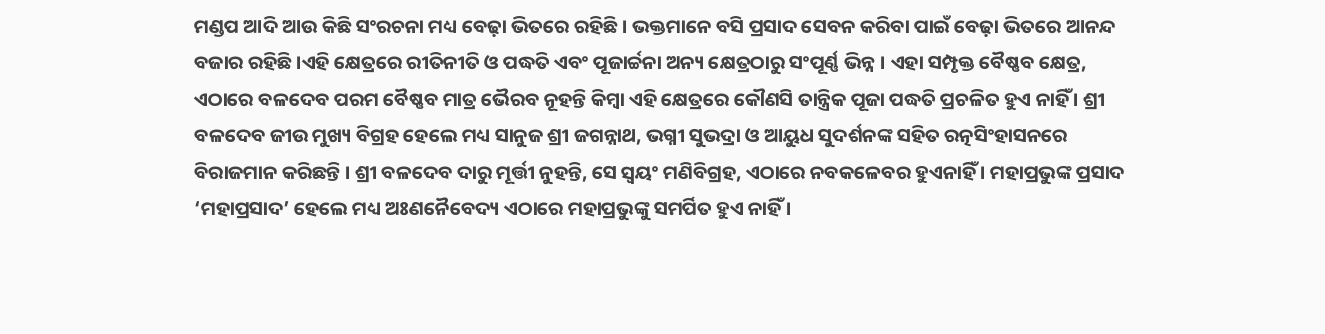ମଣ୍ଡପ ଆଦି ଆଉ କିଛି ସଂରଚନା ମଧ୍ୟ ବେଢ଼ା ଭିତରେ ରହିଛି । ଭକ୍ତମାନେ ବସି ପ୍ରସାଦ ସେବନ କରିବା ପାଇଁ ବେଢ଼ା ଭିତରେ ଆନନ୍ଦ ବଜାର ରହିଛି ।ଏହି କ୍ଷେତ୍ରରେ ରୀତିନୀତି ଓ ପଦ୍ଧତି ଏବଂ ପୂଜାର୍ଚ୍ଚନା ଅନ୍ୟ କ୍ଷେତ୍ରଠାରୁ ସଂପୂର୍ଣ୍ଣ ଭିନ୍ନ । ଏହା ସମ୍ପୃକ୍ତ ବୈଷ୍ଣବ କ୍ଷେତ୍ର, ଏଠାରେ ବଳଦେବ ପରମ ବୈଷ୍ଣବ ମାତ୍ର ଭୈରବ ନୂହନ୍ତି କିମ୍ୱା ଏହି କ୍ଷେତ୍ରରେ କୌଣସି ତାନ୍ତ୍ରିକ ପୂଜା ପଦ୍ଧତି ପ୍ରଚଳିତ ହୁଏ ନାହିଁ । ଶ୍ରୀ ବଳଦେବ ଜୀଉ ମୁଖ୍ୟ ବିଗ୍ରହ ହେଲେ ମଧ୍ୟ ସାନୁଜ ଶ୍ରୀ ଜଗନ୍ନାଥ, ଭଗ୍ନୀ ସୁଭଦ୍ରା ଓ ଆୟୁଧ ସୁଦର୍ଶନଙ୍କ ସହିତ ରତ୍ନସିଂହାସନରେ ବିରାଜମାନ କରିଛନ୍ତି । ଶ୍ରୀ ବଳଦେବ ଦାରୁ ମୂର୍ତ୍ତୀ ନୁହନ୍ତି, ସେ ସ୍ୱୟଂ ମଣିବିଗ୍ରହ, ଏଠାରେ ନବକଳେବର ହୁଏନାହିଁ । ମହାପ୍ରଭୁଙ୍କ ପ୍ରସାଦ ‘ମହାପ୍ରସାଦ’ ହେଲେ ମଧ୍ୟ ଅଃଣନୈବେଦ୍ୟ ଏଠାରେ ମହାପ୍ରଭୁଙ୍କୁ ସମର୍ପିତ ହୁଏ ନାହିଁ ।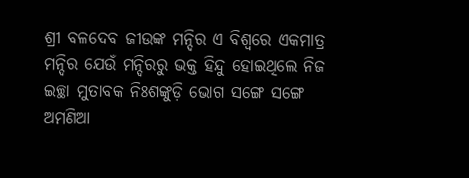ଶ୍ରୀ ବଳଦେବ ଜୀଉଙ୍କ ମନ୍ଦିର ଏ ବିଶ୍ୱରେ ଏକମାତ୍ର ମନ୍ଦିର ଯେଉଁ ମନ୍ଦିରରୁ ଭକ୍ତ ହିନ୍ଦୁ ହୋଇଥିଲେ ନିଜ ଇଚ୍ଛା ମୁତାବକ ନିଃଶଙ୍କୁଡ଼ି ଭୋଗ ସଙ୍ଗେ ସଙ୍ଗେ ଅମଣିଆ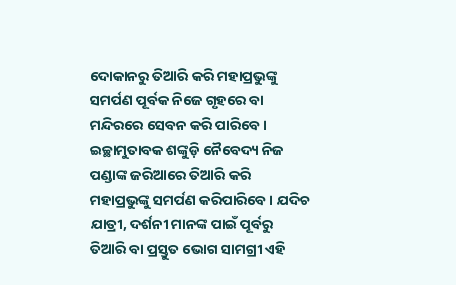ଦୋକାନରୁ ତିଆରି କରି ମହାପ୍ରଭୁଙ୍କୁ ସମର୍ପଣ ପୂର୍ବକ ନିଜେ ଗୃହରେ ବା ମନ୍ଦିରରେ ସେବନ କରି ପାରିବେ । ଇଚ୍ଛାମୁତାବକ ଶଙ୍କୁଡ଼ି ନୈବେଦ୍ୟ ନିଜ ପଣ୍ଡାଙ୍କ ଜରିଆରେ ତିଆରି କରି ମହାପ୍ରଭୁଙ୍କୁ ସମର୍ପଣ କରିପାରିବେ । ଯଦିଚ ଯାତ୍ରୀ, ଦର୍ଶନୀ ମାନଙ୍କ ପାଇଁ ପୂର୍ବରୁ ତିଆରି ବା ପ୍ରସ୍ତୁତ ଭୋଗ ସାମଗ୍ରୀ ଏହି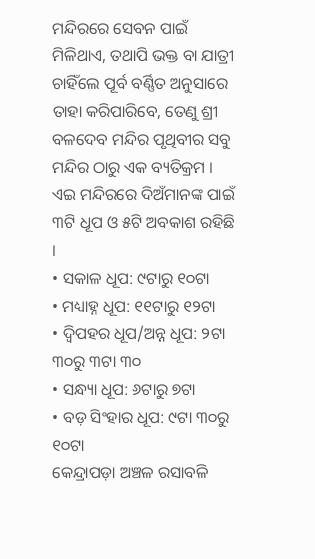ମନ୍ଦିରରେ ସେବନ ପାଇଁ ମିଳିଥାଏ, ତଥାପି ଭକ୍ତ ବା ଯାତ୍ରୀ ଚାହିଁଲେ ପୂର୍ବ ବର୍ଣ୍ଣିତ ଅନୁସାରେ ତାହା କରିପାରିବେ, ତେଣୁ ଶ୍ରୀ ବଳଦେବ ମନ୍ଦିର ପୃଥିବୀର ସବୁ ମନ୍ଦିର ଠାରୁ ଏକ ବ୍ୟତିକ୍ରମ ।
ଏଇ ମନ୍ଦିରରେ ଦିଅଁମାନଙ୍କ ପାଇଁ ୩ଟି ଧୂପ ଓ ୫ଟି ଅବକାଶ ରହିଛି ।
• ସକାଳ ଧୂପ: ୯ଟାରୁ ୧୦ଟା
• ମଧ୍ୟାହ୍ନ ଧୂପ: ୧୧ଟାରୁ ୧୨ଟା
• ଦ୍ୱିପହର ଧୂପ/ଅନ୍ନ ଧୂପ: ୨ଟା ୩୦ରୁ ୩ଟା ୩୦
• ସନ୍ଧ୍ୟା ଧୂପ: ୬ଟାରୁ ୭ଟା
• ବଡ଼ ସିଂହାର ଧୂପ: ୯ଟା ୩୦ରୁ ୧୦ଟା
କେନ୍ଦ୍ରାପଡ଼ା ଅଞ୍ଚଳ ରସାବଳି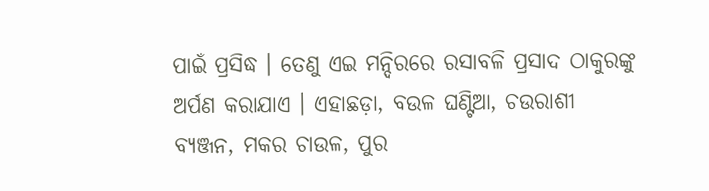ପାଇଁ ପ୍ରସିଦ୍ଧ । ତେଣୁ ଏଇ ମନ୍ଦିରରେ ରସାବଳି ପ୍ରସାଦ ଠାକୁରଙ୍କୁ ଅର୍ପଣ କରାଯାଏ । ଏହାଛଡ଼ା, ବଉଳ ଘଣ୍ଟିଆ, ଚଉରାଶୀ ବ୍ୟଞ୍ଜନ, ମକର ଚାଉଳ, ପୁର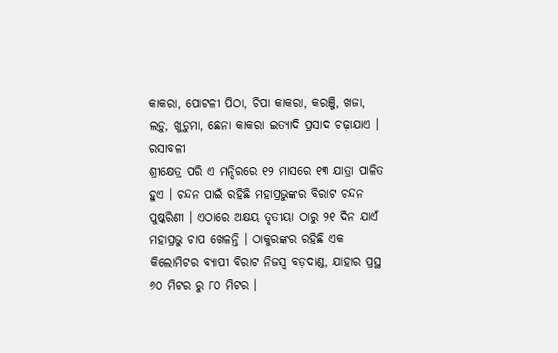କାକରା, ପୋଟଳୀ ପିଠା, ଚିପା କାକରା, କରଞ୍ଜି, ଖଜା, ଲଡ଼ୁ, ଖୁଡ଼ୁମା, ଛେନା କାକରା ଇତ୍ୟାଦି ପ୍ରସାଦ ଚଢ଼ାଯାଏ ।
ରସାବଳୀ
ଶ୍ରୀକ୍ଷେତ୍ର ପରି ଏ ମନ୍ଦିରରେ ୧୨ ମାସରେ ୧୩ ଯାତ୍ରା ପାଳିତ ହୁଏ । ଚନ୍ଦନ ପାଇଁ ରହିଛି ମହାପ୍ରଭୁଙ୍କର ବିରାଟ ଚନ୍ଦନ ପୁଷ୍କରିଣୀ । ଏଠାରେ ଅକ୍ଷୟ ତୃତୀୟା ଠାରୁ ୨୧ ଦିନ ଯାଏଁ ମହାପ୍ରଭୁ ଚାପ ଖେଳନ୍ତି । ଠାକୁରଙ୍କର ରହିଛି ଏକ କିଲୋମିଟର ବ୍ୟାପୀ ବିରାଟ ନିଜସ୍ୱ ବଡ଼ଦାଣ୍ଡ, ଯାହାର ପ୍ରସ୍ଥ ୬୦ ମିଟର ରୁ ୮୦ ମିଟର ।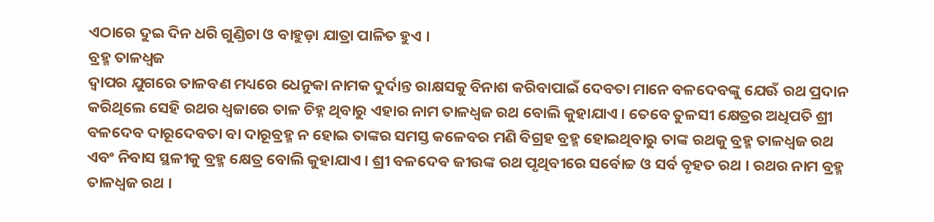ଏଠାରେ ଦୁଇ ଦିନ ଧରି ଗୁଣ୍ଡିଚା ଓ ବାହୁଡ଼ା ଯାତ୍ରା ପାଳିତ ହୁଏ ।
ବ୍ରହ୍ମ ତାଳଧ୍ୱଜ
ଦ୍ୱାପର ଯୁଗରେ ତାଳବଣ ମଧ୍ୟରେ ଧେନୁକା ନାମକ ଦୁର୍ଦାନ୍ତ ରାକ୍ଷସକୁ ବିନାଶ କରିବାପାଇଁ ଦେବତା ମାନେ ବଳଦେବଙ୍କୁ ଯେଊଁ ରଥ ପ୍ରଦାନ କରିଥିଲେ ସେହି ରଥର ଧ୍ୱଜାରେ ତାଳ ଚିହ୍ନ ଥିବାରୁ ଏହାର ନାମ ତାଳଧ୍ୱଜ ରଥ ବୋଲି କୁହାଯାଏ । ତେବେ ତୁଳସୀ କ୍ଷେତ୍ରର ଅଧିପତି ଶ୍ରୀ ବଳଦେବ ଦାରୂଦେବତା ବା ଦାରୂବ୍ରହ୍ମ ନ ହୋଇ ତାଙ୍କର ସମସ୍ତ କଳେବର ମଣି ବିଗ୍ରହ ବ୍ରହ୍ମ ହୋଇଥିବାରୁ ତାଙ୍କ ରଥକୁ ବ୍ରହ୍ମ ତାଳଧ୍ୱଜ ରଥ ଏବଂ ନିବାସ ସ୍ଥଳୀକୁ ବ୍ରହ୍ମ କ୍ଷେତ୍ର ବୋଲି କୁହାଯାଏ । ଶ୍ରୀ ବଳଦେବ ଜୀଉଙ୍କ ରଥ ପୃଥିବୀରେ ସର୍ବୋଚ୍ଚ ଓ ସର୍ବ ବୃହତ ରଥ । ରଥର ନାମ ବ୍ରହ୍ମ ତାଳଧ୍ୱଜ ରଥ ।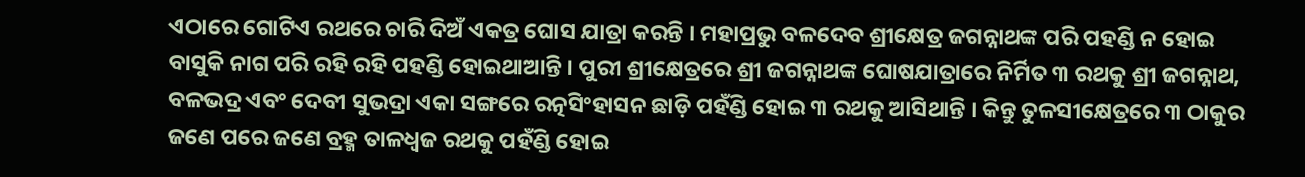ଏଠାରେ ଗୋଟିଏ ରଥରେ ଚାରି ଦିଅଁ ଏକତ୍ର ଘୋସ ଯାତ୍ରା କରନ୍ତି । ମହାପ୍ରଭୁ ବଳଦେବ ଶ୍ରୀକ୍ଷେତ୍ର ଜଗନ୍ନାଥଙ୍କ ପରି ପହଣ୍ଡି ନ ହୋଇ ବାସୁକି ନାଗ ପରି ରହି ରହି ପହଣ୍ଡି ହୋଇଥାଆନ୍ତି । ପୁରୀ ଶ୍ରୀକ୍ଷେତ୍ରରେ ଶ୍ରୀ ଜଗନ୍ନାଥଙ୍କ ଘୋଷଯାତ୍ରାରେ ନିର୍ମିତ ୩ ରଥକୁ ଶ୍ରୀ ଜଗନ୍ନାଥ, ବଳଭଦ୍ର ଏବଂ ଦେବୀ ସୁଭଦ୍ରା ଏକା ସଙ୍ଗରେ ରତ୍ନସିଂହାସନ ଛାଡ଼ି ପହଁଣ୍ଡି ହୋଇ ୩ ରଥକୁ ଆସିଥାନ୍ତି । କିନ୍ତୁ ତୁଳସୀକ୍ଷେତ୍ରରେ ୩ ଠାକୁର ଜଣେ ପରେ ଜଣେ ବ୍ରହ୍ମ ତାଳଧ୍ୱଜ ରଥକୁ ପହଁଣ୍ଡି ହୋଇ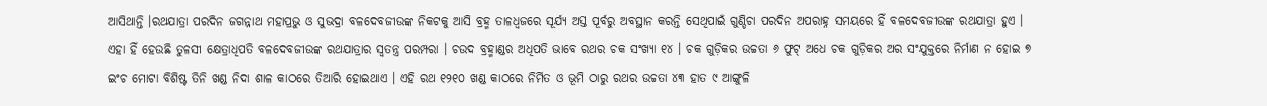ଆସିଥାନ୍ତି ।ରଥଯାତ୍ରା ପରଦିନ ଜଗନ୍ନାଥ ମହାପ୍ରଭୁ ଓ ସୁଭଦ୍ରା ବଳଦେବଜୀଉଙ୍କ ନିକଟକୁ ଆସି ବ୍ରହ୍ମ ତାଳଧ୍ୱଜରେ ସୂର୍ଯ୍ୟ ଅସ୍ତ ପୂର୍ବରୁ ଅବସ୍ଥାନ କରନ୍ତି ସେଥିପାଇଁ ଗୁଣ୍ଡିଚା ପରଦିନ ଅପରାହ୍ନ ସମୟରେ ହିଁ ବଳଦେବଜୀଉଙ୍କ ରଥଯାତ୍ରା ହୁଏ । ଏହା ହିଁ ହେଉଛି ତୁଳସୀ କ୍ଷେତ୍ରାଧିପତି ବଳଦେବଜୀଉଙ୍କ ରଥଯାତ୍ରାର ସ୍ୱତନ୍ତ୍ର ପରମ୍ପରା । ଚଉଦ ବ୍ରହ୍ମାଣ୍ଡର ଅଧିପତି ଭାବେ ରଥର ଚକ ସଂଖ୍ୟା ୧୪ । ଚକ ଗୁଡ଼ିକର ଉଚ୍ଚତା ୬ ଫୁଟ୍ ଅଧେ ଚକ ଗୁଡ଼ିକର ଅର ସଂଯୁକ୍ତରେ ନିର୍ମାଣ ନ ହୋଇ ୭ ଇଂଚ ମୋଟା ବିଶିଷ୍ଟ ତିନି ଖଣ୍ଡ ନିଦା ଶାଳ କାଠରେ ତିଆରି ହୋଇଥାଏ । ଏହି ରଥ ୧୨୧୦ ଖଣ୍ଡ କାଠରେ ନିର୍ମିତ ଓ ଭୂମି ଠାରୁ ରଥର ଉଚ୍ଚତା ୪୩ ହାତ ୯ ଆଙ୍ଗୁଳି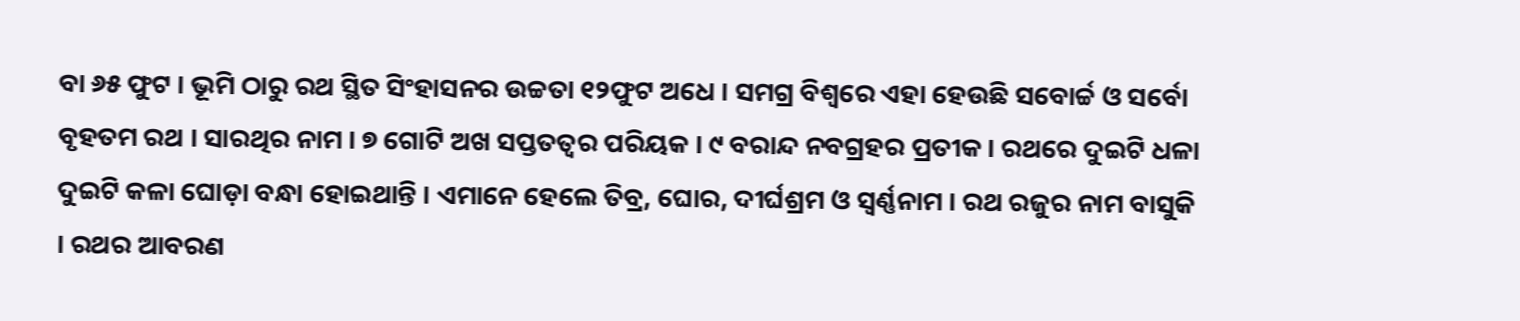ବା ୬୫ ଫୁଟ । ଭୂମି ଠାରୁ ରଥ ସ୍ଥିତ ସିଂହାସନର ଉଚ୍ଚତା ୧୨ଫୁଟ ଅଧେ । ସମଗ୍ର ବିଶ୍ୱରେ ଏହା ହେଉଛି ସବୋର୍ଚ୍ଚ ଓ ସର୍ବୋ ବୃହତମ ରଥ । ସାରଥିର ନାମ । ୭ ଗୋଟି ଅଖ ସପ୍ତତତ୍ୱର ପରିୟକ । ୯ ବରାନ୍ଦ ନବଗ୍ରହର ପ୍ରତୀକ । ରଥରେ ଦୁଇଟି ଧଳା ଦୁଇଟି କଳା ଘୋଡ଼ା ବନ୍ଧା ହୋଇଥାନ୍ତି । ଏମାନେ ହେଲେ ତିବ୍ର, ଘୋର, ଦୀର୍ଘଶ୍ରମ ଓ ସ୍ୱର୍ଣ୍ଣନାମ । ରଥ ରଜୁର ନାମ ବାସୁକି । ରଥର ଆବରଣ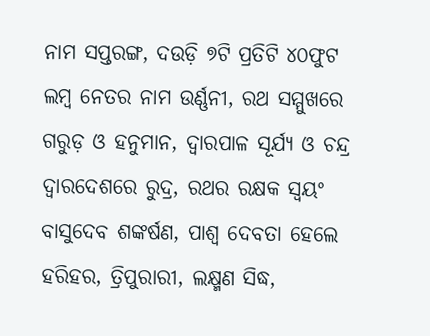ନାମ ସପ୍ତରଙ୍ଗ, ଦଉଡ଼ି ୭ଟି ପ୍ରତିଟି ୪୦ଫୁଟ ଲମ୍ୱ ନେତର ନାମ ଉର୍ଣ୍ଣନୀ, ରଥ ସମ୍ମୁଖରେ ଗରୁଡ଼ ଓ ହନୁମାନ, ଦ୍ୱାରପାଳ ସୂର୍ଯ୍ୟ ଓ ଚନ୍ଦ୍ର ଦ୍ୱାରଦେଶରେ ରୁଦ୍ର, ରଥର ରକ୍ଷକ ସ୍ୱୟଂ ବାସୁଦେବ ଶଙ୍କର୍ଷଣ, ପାଶ୍ୱ ଦେବତା ହେଲେ ହରିହର, ତ୍ରିପୁରାରୀ, ଲକ୍ଷ୍ମଣ ସିଦ୍ଧ,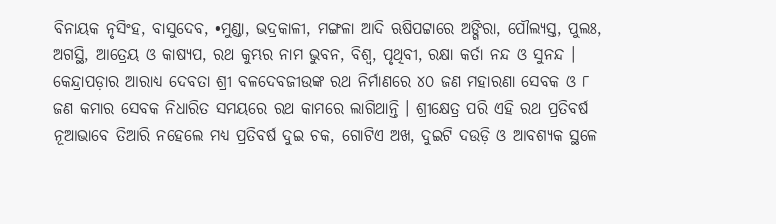ବିନାୟକ ନୃସିଂହ, ବାସୁଦେବ, •ମୁଣ୍ଡା, ଭଦ୍ରକାଳୀ, ମଙ୍ଗଳା ଆଦି ଋଷିପଟ୍ଟାରେ ଅଙ୍ଗିରା, ପୌଲ୍ୟସ୍ତ, ପୁଲଃ, ଅଗସ୍ଥି, ଆତ୍ରେୟ ଓ କାଷ୍ୟପ, ରଥ କୁମ୍ଭର ନାମ ଭୁବନ, ବିଶ୍ୱ, ପୃଥିବୀ, ରକ୍ଷା କର୍ତା ନନ୍ଦ ଓ ସୁନନ୍ଦ । କେନ୍ଦ୍ରାପଡ଼ାର ଆରାଧ୍ୟ ଦେବତା ଶ୍ରୀ ବଳଦେବଜୀଉଙ୍କ ରଥ ନିର୍ମାଣରେ ୪୦ ଜଣ ମହାରଣା ସେବକ ଓ ୮ ଜଣ କମାର ସେବକ ନିଧାରିତ ସମୟରେ ରଥ କାମରେ ଲାଗିଥାନ୍ତି । ଶ୍ରୀକ୍ଷେତ୍ର ପରି ଏହି ରଥ ପ୍ରତିବର୍ଷ ନୂଆଭାବେ ତିଆରି ନହେଲେ ମଧ୍ୟ ପ୍ରତିବର୍ଷ ଦୁଇ ଚକ, ଗୋଟିଏ ଅଖ, ଦୁଇଟି ଦଉଡ଼ି ଓ ଆବଶ୍ୟକ ସ୍ଥଳେ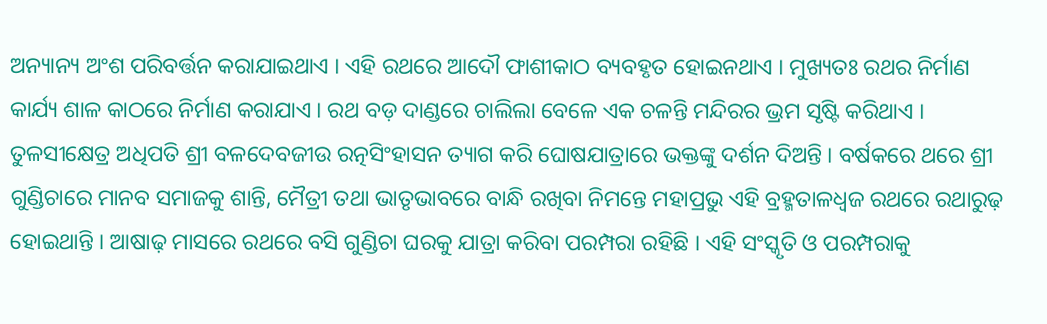ଅନ୍ୟାନ୍ୟ ଅଂଶ ପରିବର୍ତ୍ତନ କରାଯାଇଥାଏ । ଏହି ରଥରେ ଆଦୌ ଫାଶୀକାଠ ବ୍ୟବହୃତ ହୋଇନଥାଏ । ମୁଖ୍ୟତଃ ରଥର ନିର୍ମାଣ କାର୍ଯ୍ୟ ଶାଳ କାଠରେ ନିର୍ମାଣ କରାଯାଏ । ରଥ ବଡ଼ ଦାଣ୍ଡରେ ଚାଲିଲା ବେଳେ ଏକ ଚଳନ୍ତି ମନ୍ଦିରର ଭ୍ରମ ସୃଷ୍ଟି କରିଥାଏ । ତୁଳସୀକ୍ଷେତ୍ର ଅଧିପତି ଶ୍ରୀ ବଳଦେବଜୀଉ ରତ୍ନସିଂହାସନ ତ୍ୟାଗ କରି ଘୋଷଯାତ୍ରାରେ ଭକ୍ତଙ୍କୁ ଦର୍ଶନ ଦିଅନ୍ତି । ବର୍ଷକରେ ଥରେ ଶ୍ରୀ ଗୁଣ୍ଡିଚାରେ ମାନବ ସମାଜକୁ ଶାନ୍ତି, ମୈତ୍ରୀ ତଥା ଭାତୃଭାବରେ ବାନ୍ଧି ରଖିବା ନିମନ୍ତେ ମହାପ୍ରଭୁ ଏହି ବ୍ରହ୍ମତାଳଧ୍ୱଜ ରଥରେ ରଥାରୁଢ଼ ହୋଇଥାନ୍ତି । ଆଷାଢ଼ ମାସରେ ରଥରେ ବସି ଗୁଣ୍ଡିଚା ଘରକୁ ଯାତ୍ରା କରିବା ପରମ୍ପରା ରହିଛି । ଏହି ସଂସ୍କୃତି ଓ ପରମ୍ପରାକୁ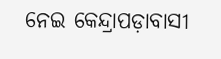ନେଇ କେନ୍ଦ୍ରାପଡ଼ାବାସୀ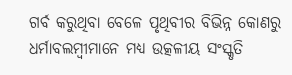ଗର୍ବ କରୁଥିବା ବେଳେ ପୃଥିବୀର ବିଭିନ୍ନ କୋଣରୁ ଧର୍ମାବଲମ୍ୱୀମାନେ ମଧ୍ୟ ଉତ୍କଳୀୟ ସଂସ୍କୃତି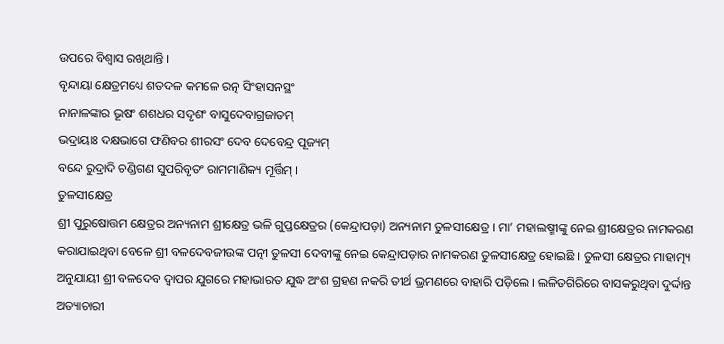ଉପରେ ବିଶ୍ୱାସ ରଖିଥାନ୍ତି ।
ବୃନ୍ଦାୟା କ୍ଷେତ୍ରମଧ୍ୟେ ଶତଦଳ କମଳେ ରତ୍ନ ସିଂହାସନସ୍ଥଂ
ନାନାଳଙ୍କାର ଭୂଷଂ ଶଶଧର ସଦୃଶଂ ବାସୁଦେବାଗ୍ରଜାତମ୍
ଭଦ୍ରାୟାଃ ଦକ୍ଷଭାଗେ ଫଣିବର ଶୀରସଂ ଦେବ ଦେବେନ୍ଦ୍ର ପୂଜ୍ୟମ୍
ବନ୍ଦେ ରୁଦ୍ରାଦି ଚଣ୍ଡିଗଣ ସୁପରିବୃତଂ ରାମମାଣିକ୍ୟ ମୂର୍ତ୍ତିମ୍ ।
ତୁଳସୀକ୍ଷେତ୍ର
ଶ୍ରୀ ପୁରୁଷୋତ୍ତମ କ୍ଷେତ୍ରର ଅନ୍ୟନାମ ଶ୍ରୀକ୍ଷେତ୍ର ଭଳି ଗୁପ୍ତକ୍ଷେତ୍ରର (କେନ୍ଦ୍ରାପଡ଼ା) ଅନ୍ୟନାମ ତୁଳସୀକ୍ଷେତ୍ର । ମା’ ମହାଲଷ୍ମୀଙ୍କୁ ନେଇ ଶ୍ରୀକ୍ଷେତ୍ରର ନାମକରଣ କରାଯାଇଥିବା ବେଳେ ଶ୍ରୀ ବଳଦେବଜୀଉଙ୍କ ପତ୍ନୀ ତୁଳସୀ ଦେବୀଙ୍କୁ ନେଇ କେନ୍ଦ୍ରାପଡ଼ାର ନାମକରଣ ତୁଳସୀକ୍ଷେତ୍ର ହୋଇଛି । ତୁଳସୀ କ୍ଷେତ୍ରର ମାହାତ୍ମ୍ୟ ଅନୁଯାୟୀ ଶ୍ରୀ ବଳଦେବ ଦ୍ୱାପର ଯୁଗରେ ମହାଭାରତ ଯୁଦ୍ଧ ଅଂଶ ଗ୍ରହଣ ନକରି ତୀର୍ଥ ଭ୍ରମଣରେ ବାହାରି ପଡ଼ିଲେ । ଲଳିତଗିରିରେ ବାସକରୁଥିବା ଦୁର୍ଦ୍ଦାନ୍ତ ଅତ୍ୟାଚାରୀ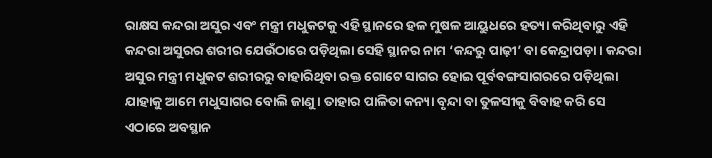ରାକ୍ଷସ କନ୍ଦରା ଅସୁର ଏବଂ ମନ୍ତ୍ରୀ ମଧୁକଟକୁ ଏହି ସ୍ଥାନରେ ହଳ ମୁଷଳ ଆୟୁଧରେ ହତ୍ୟା କରିଥିବାରୁ ଏହି କନ୍ଦରା ଅସୁରର ଶରୀର ଯେଉଁଠାରେ ପଡ଼ିଥିଲା ସେହି ସ୍ଥାନର ନାମ ‘କନ୍ଦରୁ ପାଢ଼ୀ’ ବା କେନ୍ଦ୍ରାପଡ଼ା । କନ୍ଦରା ଅସୁର ମନ୍ତ୍ରୀ ମଧୁକଟ ଶରୀରରୁ ବାହାରିଥିବା ରକ୍ତ ଗୋଟେ ସାଗର ହୋଇ ପୂର୍ବବଙ୍ଗସାଗରରେ ପଡ଼ିଥିଲା ଯାହାକୁ ଆମେ ମଧୁସାଗର ବୋଲି ଜାଣୁ । ତାହାର ପାଳିତା କନ୍ୟା ବୃନ୍ଦା ବା ତୁଳସୀକୁ ବିବାହ କରି ସେ ଏଠାରେ ଅବସ୍ଥାନ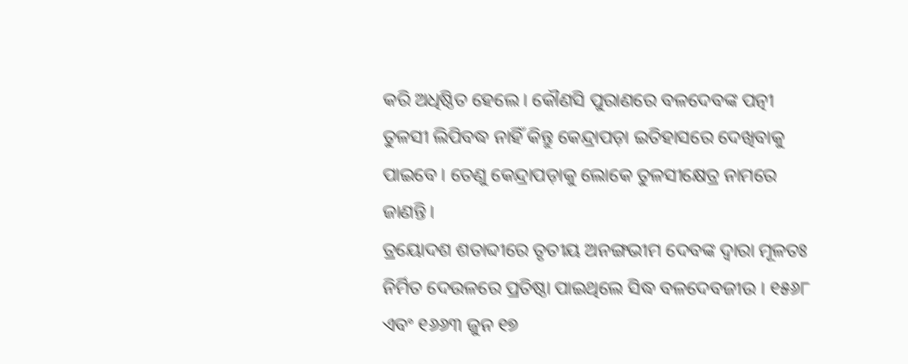କରି ଅଧିଷ୍ଠିତ ହେଲେ । କୌଣସି ପୁରାଣରେ ବଳଦେବଙ୍କ ପତ୍ନୀ ତୁଳସୀ ଲିପିବଦ୍ଧ ନାହିଁ କିନ୍ତୁ କେନ୍ଦ୍ରାପଡ଼ା ଇତିହାସରେ ଦେଖିବାକୁ ପାଇବେ । ତେଣୁ କେନ୍ଦ୍ରାପଡ଼ାକୁ ଲୋକେ ତୁଳସୀକ୍ଷେତ୍ର ନାମରେ ଜାଣନ୍ତି ।
ତ୍ରୟୋଦଶ ଶତାବ୍ଦୀରେ ତୃତୀୟ ଅନଙ୍ଗଭୀମ ଦେବଙ୍କ ଦ୍ୱାରା ମୂଳତଃ ନିର୍ମିତ ଦେଉଳରେ ପ୍ରତିଷ୍ଠା ପାଇଥିଲେ ସିଦ୍ଧ ବଳଦେବଜୀଉ । ୧୫୬୮ ଏବଂ ୧୬୬୩ ଜୁନ ୧୭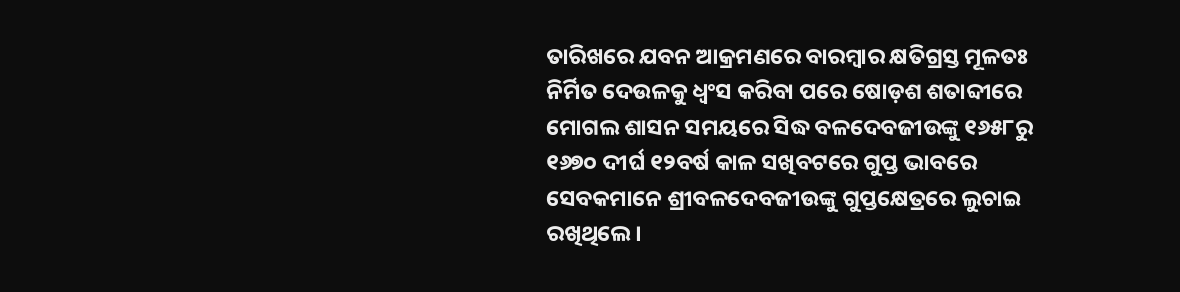ତାରିଖରେ ଯବନ ଆକ୍ରମଣରେ ବାରମ୍ୱାର କ୍ଷତିଗ୍ରସ୍ତ ମୂଳତଃ ନିର୍ମିତ ଦେଉଳକୁ ଧ୍ୱଂସ କରିବା ପରେ ଷୋଡ଼ଶ ଶତାବ୍ଦୀରେ ମୋଗଲ ଶାସନ ସମୟରେ ସିଦ୍ଧ ବଳଦେବଜୀଉଙ୍କୁ ୧୬୫୮ରୁ ୧୬୭୦ ଦୀର୍ଘ ୧୨ବର୍ଷ କାଳ ସଖିବଟରେ ଗୁପ୍ତ ଭାବରେ ସେବକମାନେ ଶ୍ରୀବଳଦେବଜୀଉଙ୍କୁ ଗୁପ୍ତକ୍ଷେତ୍ରରେ ଲୁଚାଇ ରଖିଥିଲେ ।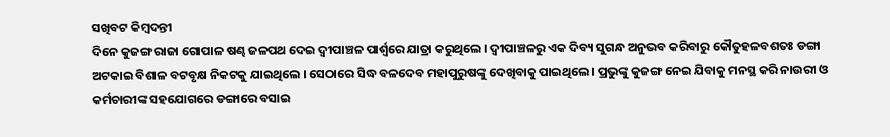ସଖିବଟ କିମ୍ୱଦନ୍ତୀ
ଦିନେ କୁଜଙ୍ଗ ରାଜା ଗୋପାଳ ଷଣ୍ଢ ଜଳପଥ ଦେଇ ଦ୍ୱୀପାଞ୍ଚଳ ପାର୍ଶ୍ୱରେ ଯାତ୍ରା କରୁଥିଲେ । ଦ୍ୱୀପାଞ୍ଚଳରୁ ଏକ ଦିବ୍ୟ ସୁଗନ୍ଧ ଅନୁଭବ କରିବାରୁ କୌତୁହଳବଶତଃ ଡଙ୍ଗା ଅଟକାଇ ବିଶାଳ ବଟବୃକ୍ଷ ନିକଟକୁ ଯାଇଥିଲେ । ସେଠାରେ ସିଦ୍ଧ ବଳଦେବ ମହାପୁରୁଷଙ୍କୁ ଦେଖିବାକୁ ପାଇଥିଲେ । ପ୍ରଭୁଙ୍କୁ କୁଜଙ୍ଗ ନେଇ ଯିବାକୁ ମନସ୍ଥ କରି ନାଉରୀ ଓ କର୍ମଚାରୀଙ୍କ ସହଯୋଗରେ ଡଙ୍ଗାରେ ବସାଇ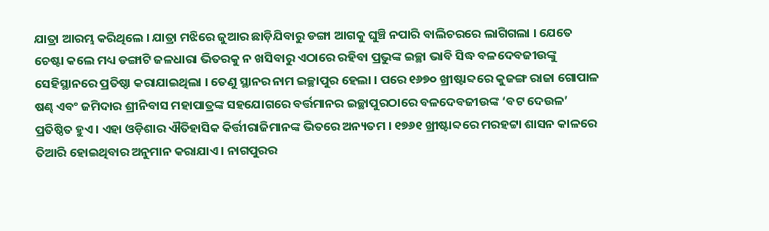ଯାତ୍ରା ଆରମ୍ଭ କରିଥିଲେ । ଯାତ୍ରା ମଝିରେ ଜୁଆର ଛାଡ଼ିଯିବାରୁ ଡଙ୍ଗା ଆଗକୁ ଘୁଞ୍ଚି ନପାରି ବାଲିଚରରେ ଲାଗିଗଲା । ଯେତେ ଚେଷ୍ଟା କଲେ ମଧ୍ୟ ଡଙ୍ଗାଟି ଜଳଧାରା ଭିତରକୁ ନ ଖସିବାରୁ ଏଠାରେ ରହିବା ପ୍ରଭୁଙ୍କ ଇଚ୍ଛା ଭାବି ସିଦ୍ଧ ବଳଦେବଜୀଉଙ୍କୁ ସେହିସ୍ଥାନରେ ପ୍ରତିଷ୍ଠା କରାଯାଇଥିଲା । ତେଣୁ ସ୍ଥାନର ନାମ ଇଚ୍ଛାପୁର ହେଲା । ପରେ ୧୬୭୦ ଖ୍ରୀଷ୍ଟାବ୍ଦରେ କୁଜଙ୍ଗ ରାଜା ଗୋପାଳ ଷଣ୍ଢ ଏବଂ ଜମିଦାର ଶ୍ରୀନିବାସ ମହାପାତ୍ରଙ୍କ ସହଯୋଗରେ ବର୍ତ୍ତମାନର ଇଚ୍ଛାପୁରଠାରେ ବଳଦେବଜୀଉଙ୍କ ‘ବଟ ଦେଉଳ’ ପ୍ରତିଷ୍ଠିତ ହୁଏ । ଏହା ଓଡ଼ିଶାର ଐତିହାସିକ କିର୍ତ୍ତୀରାଜିମାନଙ୍କ ଭିତରେ ଅନ୍ୟତମ । ୧୭୬୧ ଖ୍ରୀଷ୍ଟାବ୍ଦରେ ମରହଟ୍ଟା ଶାସନ କାଳରେ ତିଆରି ହୋଇଥିବାର ଅନୁମାନ କରାଯାଏ । ନାଗପୁରର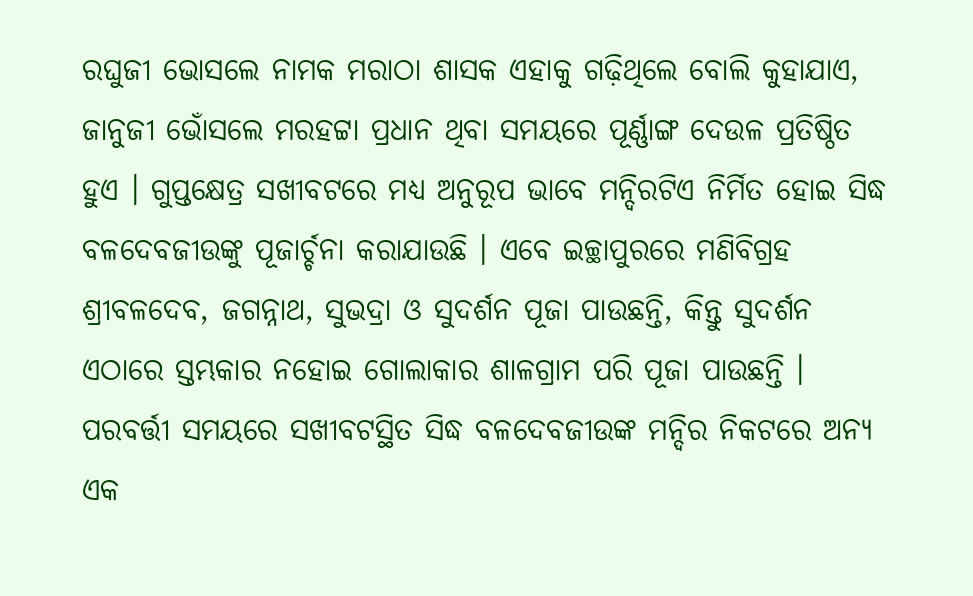ରଘୁଜୀ ଭୋସଲେ ନାମକ ମରାଠା ଶାସକ ଏହାକୁ ଗଢ଼ିଥିଲେ ବୋଲି କୁହାଯାଏ, ଜାନୁଜୀ ଭୋଁସଲେ ମରହଟ୍ଟା ପ୍ରଧାନ ଥିବା ସମୟରେ ପୂର୍ଣ୍ଣାଙ୍ଗ ଦେଉଳ ପ୍ରତିଷ୍ଠିତ ହୁଏ । ଗୁପ୍ତକ୍ଷେତ୍ର ସଖୀବଟରେ ମଧ୍ୟ ଅନୁରୂପ ଭାବେ ମନ୍ଦିରଟିଏ ନିର୍ମିତ ହୋଇ ସିଦ୍ଧ ବଳଦେବଜୀଉଙ୍କୁ ପୂଜାର୍ଚ୍ଚନା କରାଯାଉଛି । ଏବେ ଇଚ୍ଛାପୁରରେ ମଣିବିଗ୍ରହ ଶ୍ରୀବଳଦେବ, ଜଗନ୍ନାଥ, ସୁଭଦ୍ରା ଓ ସୁଦର୍ଶନ ପୂଜା ପାଉଛନ୍ତି, କିନ୍ତୁ ସୁଦର୍ଶନ ଏଠାରେ ସ୍ତମ୍ଭକାର ନହୋଇ ଗୋଲାକାର ଶାଳଗ୍ରାମ ପରି ପୂଜା ପାଉଛନ୍ତି । ପରବର୍ତ୍ତୀ ସମୟରେ ସଖୀବଟସ୍ଥିତ ସିଦ୍ଧ ବଳଦେବଜୀଉଙ୍କ ମନ୍ଦିର ନିକଟରେ ଅନ୍ୟ ଏକ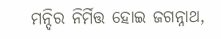ମନ୍ଦିର ନିର୍ମିତ୍ତ ହୋଇ ଜଗନ୍ନାଥ,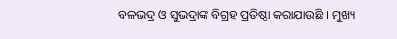ବଳଭଦ୍ର ଓ ସୁଭଦ୍ରାଙ୍କ ବିଗ୍ରହ ପ୍ରତିଷ୍ଠା କରାଯାଉଛି । ମୁଖ୍ୟ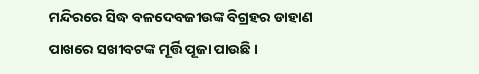ମନ୍ଦିରରେ ସିଦ୍ଧ ବଳଦେବଜୀଉଙ୍କ ବିଗ୍ରହର ଡାହାଣ ପାଖରେ ସଖୀବଟଙ୍କ ମୂର୍ତ୍ତି ପୂଜା ପାଉଛି ।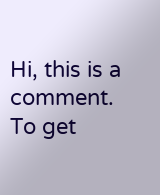Hi, this is a comment.
To get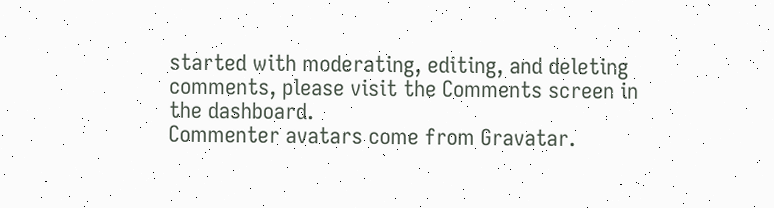started with moderating, editing, and deleting comments, please visit the Comments screen in the dashboard.
Commenter avatars come from Gravatar.